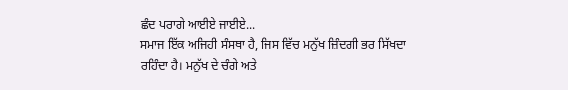ਛੰਦ ਪਰਾਗੇ ਆਈਏ ਜਾਈਏ...
ਸਮਾਜ ਇੱਕ ਅਜਿਹੀ ਸੰਸਥਾ ਹੈ, ਜਿਸ ਵਿੱਚ ਮਨੁੱਖ ਜ਼ਿੰਦਗੀ ਭਰ ਸਿੱਖਦਾ ਰਹਿੰਦਾ ਹੈ। ਮਨੁੱਖ ਦੇ ਚੰਗੇ ਅਤੇ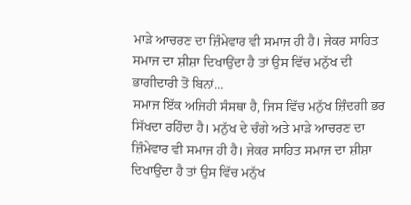ਮਾੜੇ ਆਚਰਣ ਦਾ ਜ਼ਿੰਮੇਵਾਰ ਵੀ ਸਮਾਜ ਹੀ ਹੈ। ਜੇਕਰ ਸਾਹਿਤ ਸਮਾਜ ਦਾ ਸ਼ੀਸ਼ਾ ਦਿਖਾਉਂਦਾ ਹੈ ਤਾਂ ਉਸ ਵਿੱਚ ਮਨੁੱਖ ਦੀ ਭਾਗੀਦਾਰੀ ਤੋਂ ਬਿਨਾਂ...
ਸਮਾਜ ਇੱਕ ਅਜਿਹੀ ਸੰਸਥਾ ਹੈ, ਜਿਸ ਵਿੱਚ ਮਨੁੱਖ ਜ਼ਿੰਦਗੀ ਭਰ ਸਿੱਖਦਾ ਰਹਿੰਦਾ ਹੈ। ਮਨੁੱਖ ਦੇ ਚੰਗੇ ਅਤੇ ਮਾੜੇ ਆਚਰਣ ਦਾ ਜ਼ਿੰਮੇਵਾਰ ਵੀ ਸਮਾਜ ਹੀ ਹੈ। ਜੇਕਰ ਸਾਹਿਤ ਸਮਾਜ ਦਾ ਸ਼ੀਸ਼ਾ ਦਿਖਾਉਂਦਾ ਹੈ ਤਾਂ ਉਸ ਵਿੱਚ ਮਨੁੱਖ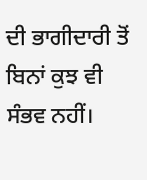ਦੀ ਭਾਗੀਦਾਰੀ ਤੋਂ ਬਿਨਾਂ ਕੁਝ ਵੀ ਸੰਭਵ ਨਹੀਂ।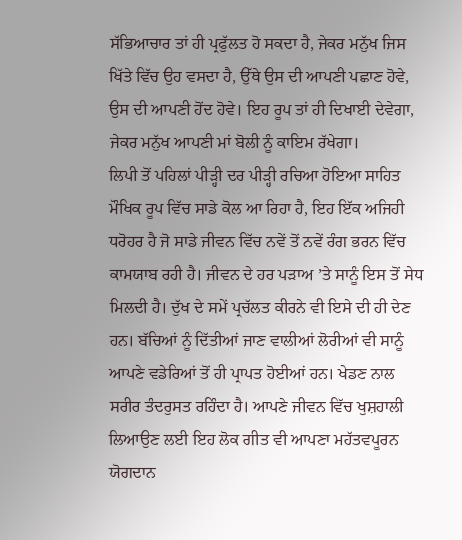ਸੱਭਿਆਚਾਰ ਤਾਂ ਹੀ ਪ੍ਰਫੁੱਲਤ ਹੋ ਸਕਦਾ ਹੈ, ਜੇਕਰ ਮਨੁੱਖ ਜਿਸ ਖਿੱਤੇ ਵਿੱਚ ਉਹ ਵਸਦਾ ਹੈ, ਉੱਥੇ ਉਸ ਦੀ ਆਪਣੀ ਪਛਾਣ ਹੋਵੇ, ਉਸ ਦੀ ਆਪਣੀ ਹੋਂਦ ਹੋਵੇ। ਇਹ ਰੂਪ ਤਾਂ ਹੀ ਦਿਖਾਈ ਦੇਵੇਗਾ, ਜੇਕਰ ਮਨੁੱਖ ਆਪਣੀ ਮਾਂ ਬੋਲੀ ਨੂੰ ਕਾਇਮ ਰੱਖੇਗਾ।
ਲਿਪੀ ਤੋਂ ਪਹਿਲਾਂ ਪੀੜ੍ਹੀ ਦਰ ਪੀੜ੍ਹੀ ਰਚਿਆ ਹੋਇਆ ਸਾਹਿਤ ਮੌਖਿਕ ਰੂਪ ਵਿੱਚ ਸਾਡੇ ਕੋਲ ਆ ਰਿਹਾ ਹੈ, ਇਹ ਇੱਕ ਅਜਿਹੀ ਧਰੋਹਰ ਹੈ ਜੋ ਸਾਡੇ ਜੀਵਨ ਵਿੱਚ ਨਵੇਂ ਤੋਂ ਨਵੇਂ ਰੰਗ ਭਰਨ ਵਿੱਚ ਕਾਮਯਾਬ ਰਹੀ ਹੈ। ਜੀਵਨ ਦੇ ਹਰ ਪੜਾਅ ’ਤੇ ਸਾਨੂੰ ਇਸ ਤੋਂ ਸੇਧ ਮਿਲਦੀ ਹੈ। ਦੁੱਖ ਦੇ ਸਮੇਂ ਪ੍ਰਚੱਲਤ ਕੀਰਨੇ ਵੀ ਇਸੇ ਦੀ ਹੀ ਦੇਣ ਹਨ। ਬੱਚਿਆਂ ਨੂੰ ਦਿੱਤੀਆਂ ਜਾਣ ਵਾਲੀਆਂ ਲੋਰੀਆਂ ਵੀ ਸਾਨੂੰ ਆਪਣੇ ਵਡੇਰਿਆਂ ਤੋਂ ਹੀ ਪ੍ਰਾਪਤ ਹੋਈਆਂ ਹਨ। ਖੇਡਣ ਨਾਲ ਸਰੀਰ ਤੰਦਰੁਸਤ ਰਹਿੰਦਾ ਹੈ। ਆਪਣੇ ਜੀਵਨ ਵਿੱਚ ਖੁਸ਼ਹਾਲੀ ਲਿਆਉਣ ਲਈ ਇਹ ਲੋਕ ਗੀਤ ਵੀ ਆਪਣਾ ਮਹੱਤਵਪੂਰਨ ਯੋਗਦਾਨ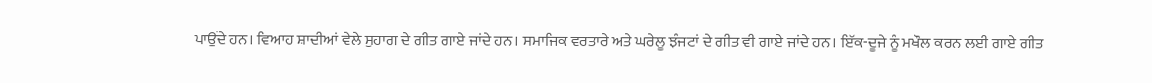ਪਾਉਂਦੇ ਹਨ। ਵਿਆਹ ਸ਼ਾਦੀਆਂ ਵੇਲੇ ਸੁਹਾਗ ਦੇ ਗੀਤ ਗਾਏ ਜਾਂਦੇ ਹਨ। ਸਮਾਜਿਕ ਵਰਤਾਰੇ ਅਤੇ ਘਰੇਲੂ ਝੰਜਟਾਂ ਦੇ ਗੀਤ ਵੀ ਗਾਏ ਜਾਂਦੇ ਹਨ। ਇੱਕ-ਦੂਜੇ ਨੂੰ ਮਖੌਲ ਕਰਨ ਲਈ ਗਾਏ ਗੀਤ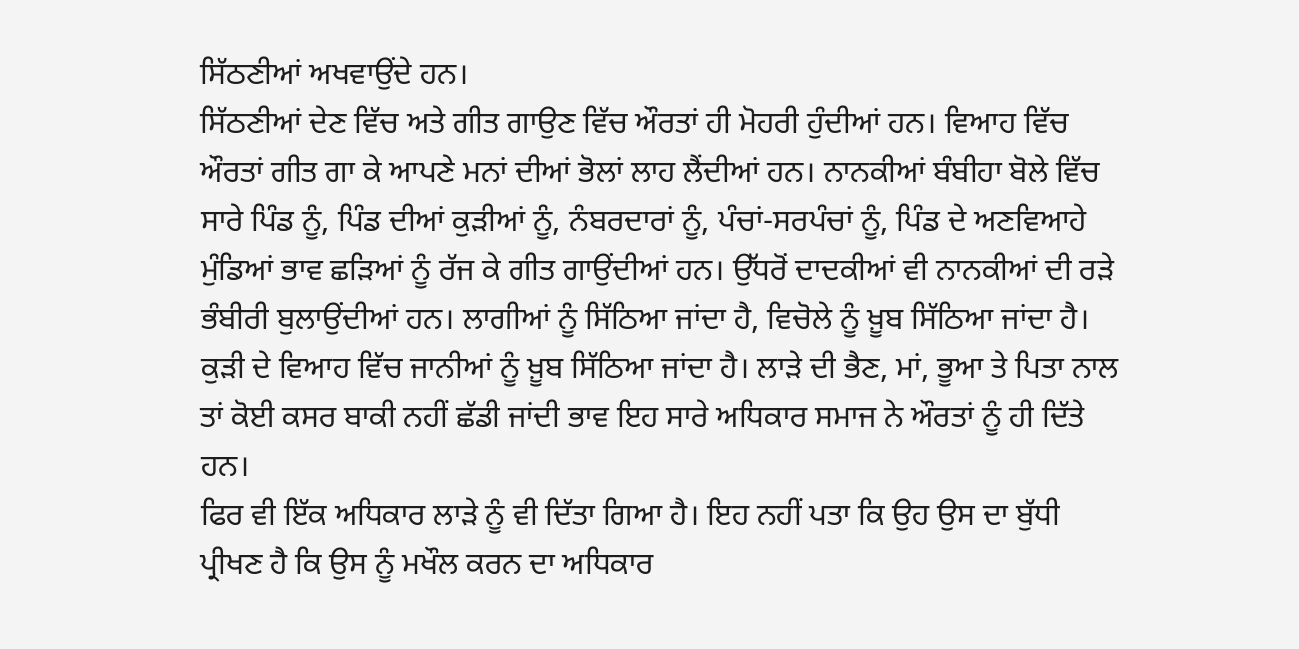ਸਿੱਠਣੀਆਂ ਅਖਵਾਉਂਦੇ ਹਨ।
ਸਿੱਠਣੀਆਂ ਦੇਣ ਵਿੱਚ ਅਤੇ ਗੀਤ ਗਾਉਣ ਵਿੱਚ ਔਰਤਾਂ ਹੀ ਮੋਹਰੀ ਹੁੰਦੀਆਂ ਹਨ। ਵਿਆਹ ਵਿੱਚ ਔਰਤਾਂ ਗੀਤ ਗਾ ਕੇ ਆਪਣੇ ਮਨਾਂ ਦੀਆਂ ਭੋਲਾਂ ਲਾਹ ਲੈਂਦੀਆਂ ਹਨ। ਨਾਨਕੀਆਂ ਬੰਬੀਹਾ ਬੋਲੇ ਵਿੱਚ ਸਾਰੇ ਪਿੰਡ ਨੂੰ, ਪਿੰਡ ਦੀਆਂ ਕੁੜੀਆਂ ਨੂੰ, ਨੰਬਰਦਾਰਾਂ ਨੂੰ, ਪੰਚਾਂ-ਸਰਪੰਚਾਂ ਨੂੰ, ਪਿੰਡ ਦੇ ਅਣਵਿਆਹੇ ਮੁੰਡਿਆਂ ਭਾਵ ਛੜਿਆਂ ਨੂੰ ਰੱਜ ਕੇ ਗੀਤ ਗਾਉਂਦੀਆਂ ਹਨ। ਉੱਧਰੋਂ ਦਾਦਕੀਆਂ ਵੀ ਨਾਨਕੀਆਂ ਦੀ ਰੜੇ ਭੰਬੀਰੀ ਬੁਲਾਉਂਦੀਆਂ ਹਨ। ਲਾਗੀਆਂ ਨੂੰ ਸਿੱਠਿਆ ਜਾਂਦਾ ਹੈ, ਵਿਚੋਲੇ ਨੂੰ ਖ਼ੂਬ ਸਿੱਠਿਆ ਜਾਂਦਾ ਹੈ। ਕੁੜੀ ਦੇ ਵਿਆਹ ਵਿੱਚ ਜਾਨੀਆਂ ਨੂੰ ਖ਼ੂਬ ਸਿੱਠਿਆ ਜਾਂਦਾ ਹੈ। ਲਾੜੇ ਦੀ ਭੈਣ, ਮਾਂ, ਭੂਆ ਤੇ ਪਿਤਾ ਨਾਲ ਤਾਂ ਕੋਈ ਕਸਰ ਬਾਕੀ ਨਹੀਂ ਛੱਡੀ ਜਾਂਦੀ ਭਾਵ ਇਹ ਸਾਰੇ ਅਧਿਕਾਰ ਸਮਾਜ ਨੇ ਔਰਤਾਂ ਨੂੰ ਹੀ ਦਿੱਤੇ ਹਨ।
ਫਿਰ ਵੀ ਇੱਕ ਅਧਿਕਾਰ ਲਾੜੇ ਨੂੰ ਵੀ ਦਿੱਤਾ ਗਿਆ ਹੈ। ਇਹ ਨਹੀਂ ਪਤਾ ਕਿ ਉਹ ਉਸ ਦਾ ਬੁੱਧੀ ਪ੍ਰੀਖਣ ਹੈ ਕਿ ਉਸ ਨੂੰ ਮਖੌਲ ਕਰਨ ਦਾ ਅਧਿਕਾਰ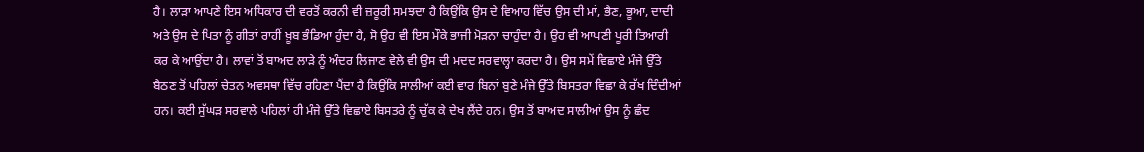ਹੈ। ਲਾੜਾ ਆਪਣੇ ਇਸ ਅਧਿਕਾਰ ਦੀ ਵਰਤੋਂ ਕਰਨੀ ਵੀ ਜ਼ਰੂਰੀ ਸਮਝਦਾ ਹੈ ਕਿਉਂਕਿ ਉਸ ਦੇ ਵਿਆਹ ਵਿੱਚ ਉਸ ਦੀ ਮਾਂ, ਭੈਣ, ਭੂਆ, ਦਾਦੀ ਅਤੇ ਉਸ ਦੇ ਪਿਤਾ ਨੂੰ ਗੀਤਾਂ ਰਾਹੀਂ ਖ਼ੂਬ ਭੰਡਿਆ ਹੁੰਦਾ ਹੈ, ਸੋ ਉਹ ਵੀ ਇਸ ਮੌਕੇ ਭਾਜੀ ਮੋੜਨਾ ਚਾਹੁੰਦਾ ਹੈ। ਉਹ ਵੀ ਆਪਣੀ ਪੂਰੀ ਤਿਆਰੀ ਕਰ ਕੇ ਆਉਂਦਾ ਹੈ। ਲਾਵਾਂ ਤੋਂ ਬਾਅਦ ਲਾੜੇ ਨੂੰ ਅੰਦਰ ਲਿਜਾਣ ਵੇਲੇ ਵੀ ਉਸ ਦੀ ਮਦਦ ਸਰਵਾਲ੍ਹਾ ਕਰਦਾ ਹੈ। ਉਸ ਸਮੇਂ ਵਿਛਾਏ ਮੰਜੇ ਉੱਤੇ ਬੈਠਣ ਤੋਂ ਪਹਿਲਾਂ ਚੇਤਨ ਅਵਸਥਾ ਵਿੱਚ ਰਹਿਣਾ ਪੈਂਦਾ ਹੈ ਕਿਉਂਕਿ ਸਾਲੀਆਂ ਕਈ ਵਾਰ ਬਿਨਾਂ ਬੁਣੇ ਮੰਜੇ ਉੱਤੇ ਬਿਸਤਰਾ ਵਿਛਾ ਕੇ ਰੱਖ ਦਿੰਦੀਆਂ ਹਨ। ਕਈ ਸੁੱਘੜ ਸਰਵਾਲੇ ਪਹਿਲਾਂ ਹੀ ਮੰਜੇ ਉੱਤੇ ਵਿਛਾਏ ਬਿਸਤਰੇ ਨੂੰ ਚੁੱਕ ਕੇ ਦੇਖ ਲੈਂਦੇ ਹਨ। ਉਸ ਤੋਂ ਬਾਅਦ ਸਾਲੀਆਂ ਉਸ ਨੂੰ ਛੰਦ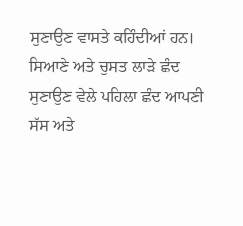ਸੁਣਾਉਣ ਵਾਸਤੇ ਕਹਿੰਦੀਆਂ ਹਨ।
ਸਿਆਣੇ ਅਤੇ ਚੁਸਤ ਲਾੜੇ ਛੰਦ ਸੁਣਾਉਣ ਵੇਲੇ ਪਹਿਲਾ ਛੰਦ ਆਪਣੀ ਸੱਸ ਅਤੇ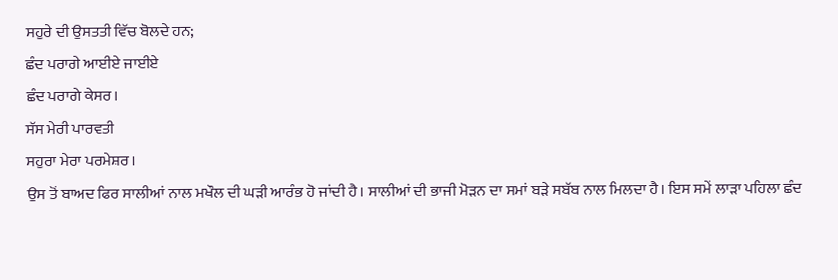ਸਹੁਰੇ ਦੀ ਉਸਤਤੀ ਵਿੱਚ ਬੋਲਦੇ ਹਨ;
ਛੰਦ ਪਰਾਗੇ ਆਈਏ ਜਾਈਏ
ਛੰਦ ਪਰਾਗੇ ਕੇਸਰ।
ਸੱਸ ਮੇਰੀ ਪਾਰਵਤੀ
ਸਹੁਰਾ ਮੇਰਾ ਪਰਮੇਸ਼ਰ।
ਉਸ ਤੋਂ ਬਾਅਦ ਫਿਰ ਸਾਲੀਆਂ ਨਾਲ ਮਖੌਲ ਦੀ ਘੜੀ ਆਰੰਭ ਹੋ ਜਾਂਦੀ ਹੈ। ਸਾਲੀਆਂ ਦੀ ਭਾਜੀ ਮੋੜਨ ਦਾ ਸਮਾਂ ਬੜੇ ਸਬੱਬ ਨਾਲ ਮਿਲਦਾ ਹੈ। ਇਸ ਸਮੇਂ ਲਾੜਾ ਪਹਿਲਾ ਛੰਦ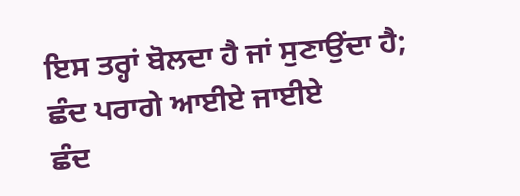ਇਸ ਤਰ੍ਹਾਂ ਬੋਲਦਾ ਹੈ ਜਾਂ ਸੁਣਾਉਂਦਾ ਹੈ;
ਛੰਦ ਪਰਾਗੇ ਆਈਏ ਜਾਈਏ
ਛੰਦ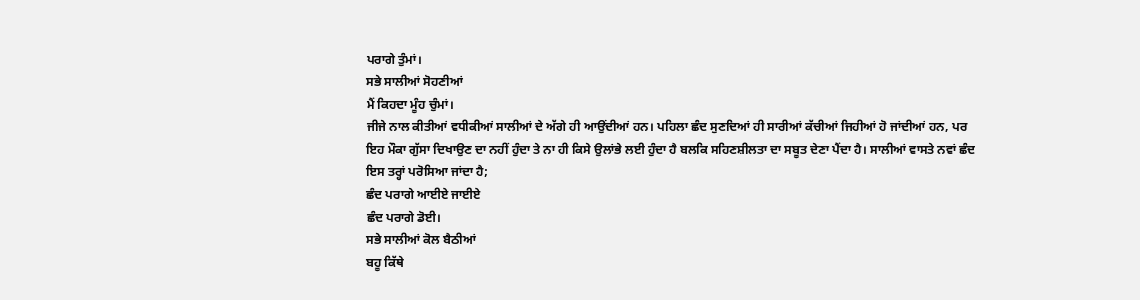ਪਰਾਗੇ ਤੁੰਮਾਂ।
ਸਭੇ ਸਾਲੀਆਂ ਸੋਹਣੀਆਂ
ਮੈਂ ਕਿਹਦਾ ਮੂੰਹ ਚੁੰਮਾਂ।
ਜੀਜੇ ਨਾਲ ਕੀਤੀਆਂ ਵਧੀਕੀਆਂ ਸਾਲੀਆਂ ਦੇ ਅੱਗੇ ਹੀ ਆਉਂਦੀਆਂ ਹਨ। ਪਹਿਲਾ ਛੰਦ ਸੁਣਦਿਆਂ ਹੀ ਸਾਰੀਆਂ ਕੱਚੀਆਂ ਜਿਹੀਆਂ ਹੋ ਜਾਂਦੀਆਂ ਹਨ, ਪਰ ਇਹ ਮੌਕਾ ਗੁੱਸਾ ਦਿਖਾਉਣ ਦਾ ਨਹੀਂ ਹੁੰਦਾ ਤੇ ਨਾ ਹੀ ਕਿਸੇ ਉਲਾਂਭੇ ਲਈ ਹੁੰਦਾ ਹੈ ਬਲਕਿ ਸਹਿਣਸ਼ੀਲਤਾ ਦਾ ਸਬੂਤ ਦੇਣਾ ਪੈਂਦਾ ਹੈ। ਸਾਲੀਆਂ ਵਾਸਤੇ ਨਵਾਂ ਛੰਦ ਇਸ ਤਰ੍ਹਾਂ ਪਰੋਸਿਆ ਜਾਂਦਾ ਹੈ;
ਛੰਦ ਪਰਾਗੇ ਆਈਏ ਜਾਈਏ
ਛੰਦ ਪਰਾਗੇ ਡੋਈ।
ਸਭੇ ਸਾਲੀਆਂ ਕੋਲ ਬੈਠੀਆਂ
ਬਹੂ ਕਿੱਥੇ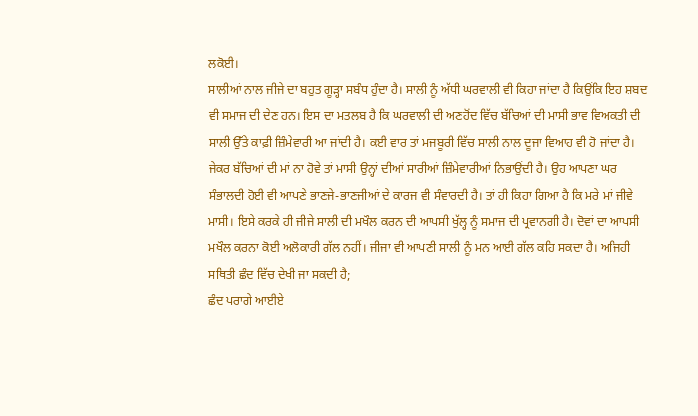ਲਕੋਈ।
ਸਾਲੀਆਂ ਨਾਲ ਜੀਜੇ ਦਾ ਬਹੁਤ ਗੂੜ੍ਹਾ ਸਬੰਧ ਹੁੰਦਾ ਹੈ। ਸਾਲੀ ਨੂੰ ਅੱਧੀ ਘਰਵਾਲੀ ਵੀ ਕਿਹਾ ਜਾਂਦਾ ਹੈ ਕਿਉਂਕਿ ਇਹ ਸ਼ਬਦ ਵੀ ਸਮਾਜ ਦੀ ਦੇਣ ਹਨ। ਇਸ ਦਾ ਮਤਲਬ ਹੈ ਕਿ ਘਰਵਾਲੀ ਦੀ ਅਣਹੋਂਦ ਵਿੱਚ ਬੱਚਿਆਂ ਦੀ ਮਾਸੀ ਭਾਵ ਵਿਅਕਤੀ ਦੀ ਸਾਲੀ ਉੱਤੇ ਕਾਫ਼ੀ ਜ਼ਿੰਮੇਵਾਰੀ ਆ ਜਾਂਦੀ ਹੈ। ਕਈ ਵਾਰ ਤਾਂ ਮਜਬੂਰੀ ਵਿੱਚ ਸਾਲੀ ਨਾਲ ਦੂਜਾ ਵਿਆਹ ਵੀ ਹੋ ਜਾਂਦਾ ਹੈ। ਜੇਕਰ ਬੱਚਿਆਂ ਦੀ ਮਾਂ ਨਾ ਹੋਵੇ ਤਾਂ ਮਾਸੀ ਉਨ੍ਹਾਂ ਦੀਆਂ ਸਾਰੀਆਂ ਜ਼ਿੰਮੇਵਾਰੀਆਂ ਨਿਭਾਉਂਦੀ ਹੈ। ਉਹ ਆਪਣਾ ਘਰ ਸੰਭਾਲਦੀ ਹੋਈ ਵੀ ਆਪਣੇ ਭਾਣਜੇ-ਭਾਣਜੀਆਂ ਦੇ ਕਾਰਜ ਵੀ ਸੰਵਾਰਦੀ ਹੈ। ਤਾਂ ਹੀ ਕਿਹਾ ਗਿਆ ਹੈ ਕਿ ਮਰੇ ਮਾਂ ਜੀਵੇ ਮਾਸੀ। ਇਸੇ ਕਰਕੇ ਹੀ ਜੀਜੇ ਸਾਲੀ ਦੀ ਮਖੌਲ ਕਰਨ ਦੀ ਆਪਸੀ ਖੁੱਲ੍ਹ ਨੂੰ ਸਮਾਜ ਦੀ ਪ੍ਰਵਾਨਗੀ ਹੈ। ਦੋਵਾਂ ਦਾ ਆਪਸੀ ਮਖੌਲ ਕਰਨਾ ਕੋਈ ਅਲੋਕਾਰੀ ਗੱਲ ਨਹੀਂ। ਜੀਜਾ ਵੀ ਆਪਣੀ ਸਾਲੀ ਨੂੰ ਮਨ ਆਈ ਗੱਲ ਕਹਿ ਸਕਦਾ ਹੈ। ਅਜਿਹੀ ਸਥਿਤੀ ਛੰਦ ਵਿੱਚ ਦੇਖੀ ਜਾ ਸਕਦੀ ਹੈ;
ਛੰਦ ਪਰਾਗੇ ਆਈਏ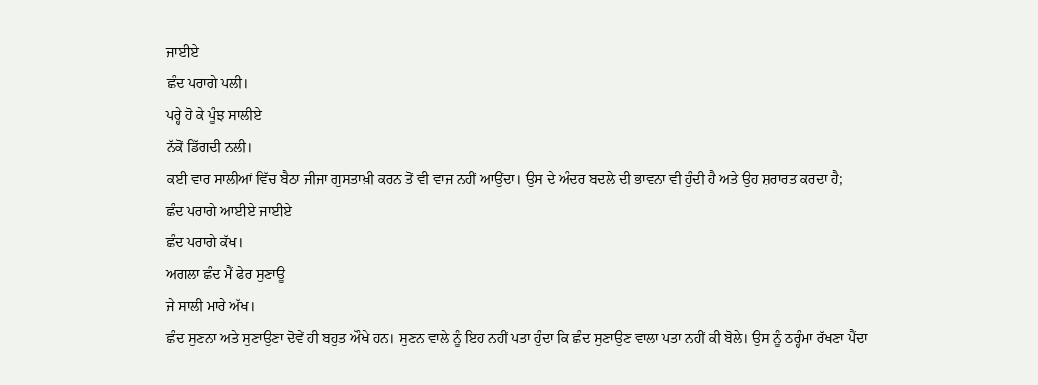ਜਾਈਏ
ਛੰਦ ਪਰਾਗੇ ਪਲੀ।
ਪਰ੍ਹੇ ਹੋ ਕੇ ਪੂੰਝ ਸਾਲੀਏ
ਨੱਕੋਂ ਡਿੱਗਦੀ ਨਲੀ।
ਕਈ ਵਾਰ ਸਾਲੀਆਂ ਵਿੱਚ ਬੈਠਾ ਜੀਜਾ ਗੁਸਤਾਖ਼ੀ ਕਰਨ ਤੋਂ ਵੀ ਵਾਜ ਨਹੀਂ ਆਉਂਦਾ। ਉਸ ਦੇ ਅੰਦਰ ਬਦਲੇ ਦੀ ਭਾਵਨਾ ਵੀ ਹੁੰਦੀ ਹੈ ਅਤੇ ਉਹ ਸ਼ਰਾਰਤ ਕਰਦਾ ਹੈ;
ਛੰਦ ਪਰਾਗੇ ਆਈਏ ਜਾਈਏ
ਛੰਦ ਪਰਾਗੇ ਕੱਖ।
ਅਗਲਾ ਛੰਦ ਮੈਂ ਫੇਰ ਸੁਣਾਊ
ਜੇ ਸਾਲੀ ਮਾਰੇ ਅੱਖ।
ਛੰਦ ਸੁਣਨਾ ਅਤੇ ਸੁਣਾਉਣਾ ਦੋਵੇਂ ਹੀ ਬਹੁਤ ਔਖੇ ਹਨ। ਸੁਣਨ ਵਾਲੇ ਨੂੰ ਇਹ ਨਹੀਂ ਪਤਾ ਹੁੰਦਾ ਕਿ ਛੰਦ ਸੁਣਾਉਣ ਵਾਲਾ ਪਤਾ ਨਹੀਂ ਕੀ ਬੋਲੇ। ਉਸ ਨੂੰ ਠਰ੍ਹੰਮਾ ਰੱਖਣਾ ਪੈਂਦਾ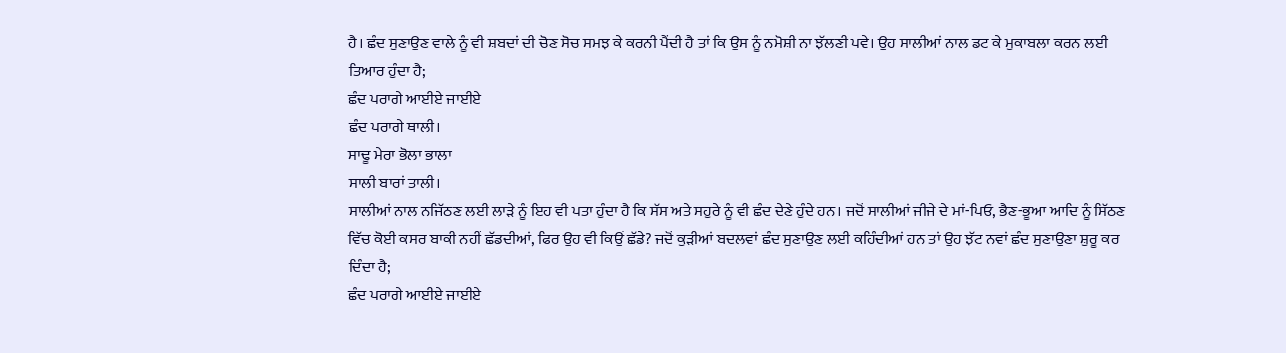ਹੈ। ਛੰਦ ਸੁਣਾਉਣ ਵਾਲੇ ਨੂੰ ਵੀ ਸ਼ਬਦਾਂ ਦੀ ਚੋਣ ਸੋਚ ਸਮਝ ਕੇ ਕਰਨੀ ਪੈਂਦੀ ਹੈ ਤਾਂ ਕਿ ਉਸ ਨੂੰ ਨਮੋਸ਼ੀ ਨਾ ਝੱਲਣੀ ਪਵੇ। ਉਹ ਸਾਲੀਆਂ ਨਾਲ ਡਟ ਕੇ ਮੁਕਾਬਲਾ ਕਰਨ ਲਈ ਤਿਆਰ ਹੁੰਦਾ ਹੈ;
ਛੰਦ ਪਰਾਗੇ ਆਈਏ ਜਾਈਏ
ਛੰਦ ਪਰਾਗੇ ਥਾਲੀ।
ਸਾਢੂ ਮੇਰਾ ਭੋਲਾ ਭਾਲਾ
ਸਾਲੀ ਬਾਰਾਂ ਤਾਲੀ।
ਸਾਲੀਆਂ ਨਾਲ ਨਜਿੱਠਣ ਲਈ ਲਾੜੇ ਨੂੰ ਇਹ ਵੀ ਪਤਾ ਹੁੰਦਾ ਹੈ ਕਿ ਸੱਸ ਅਤੇ ਸਹੁਰੇ ਨੂੰ ਵੀ ਛੰਦ ਦੇਣੇ ਹੁੰਦੇ ਹਨ। ਜਦੋਂ ਸਾਲੀਆਂ ਜੀਜੇ ਦੇ ਮਾਂ-ਪਿਓ, ਭੈਣ-ਭੂਆ ਆਦਿ ਨੂੰ ਸਿੱਠਣ ਵਿੱਚ ਕੋਈ ਕਸਰ ਬਾਕੀ ਨਹੀਂ ਛੱਡਦੀਆਂ, ਫਿਰ ਉਹ ਵੀ ਕਿਉਂ ਛੱਡੇ? ਜਦੋਂ ਕੁੜੀਆਂ ਬਦਲਵਾਂ ਛੰਦ ਸੁਣਾਉਣ ਲਈ ਕਹਿੰਦੀਆਂ ਹਨ ਤਾਂ ਉਹ ਝੱਟ ਨਵਾਂ ਛੰਦ ਸੁਣਾਉਣਾ ਸ਼ੁਰੂ ਕਰ ਦਿੰਦਾ ਹੈ;
ਛੰਦ ਪਰਾਗੇ ਆਈਏ ਜਾਈਏ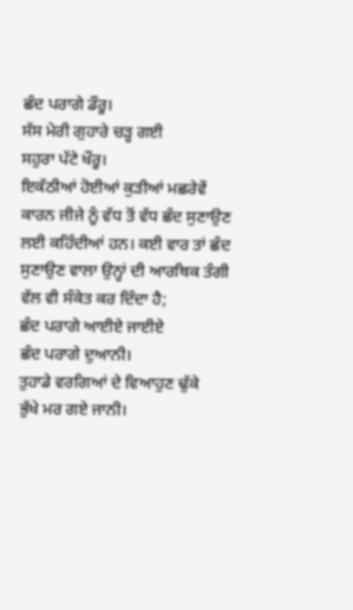ਛੰਦ ਪਰਾਗੇ ਡੌਰੂ।
ਸੱਸ ਮੇਰੀ ਗੁਹਾਰੇ ਚੜ੍ਹ ਗਈ
ਸਹੁਰਾ ਪੱਟੇ ਖੌਰੂ।
ਇਕੱਠੀਆਂ ਹੋਈਆਂ ਕੁੜੀਆਂ ਮਛਰੇਵੇਂ ਕਾਰਨ ਜੀਜੇ ਨੂੰ ਵੱਧ ਤੋਂ ਵੱਧ ਛੰਦ ਸੁਣਾਉਣ ਲਈ ਕਹਿੰਦੀਆਂ ਹਨ। ਕਈ ਵਾਰ ਤਾਂ ਛੰਦ ਸੁਣਾਉਣ ਵਾਲਾ ਉਨ੍ਹਾਂ ਦੀ ਆਰਥਿਕ ਤੰਗੀ ਵੱਲ ਵੀ ਸੰਕੇਤ ਕਰ ਦਿੰਦਾ ਹੈ;
ਛੰਦ ਪਰਾਗੇ ਆਈਏ ਜਾਈਏ
ਛੰਦ ਪਰਾਗੇ ਦੁਆਨੀ।
ਤੁਹਾਡੇ ਵਰਗਿਆਂ ਦੇ ਵਿਆਹੁਣ ਢੁੱਕੇ
ਭੁੱਖੇ ਮਰ ਗਏ ਜਾਨੀ।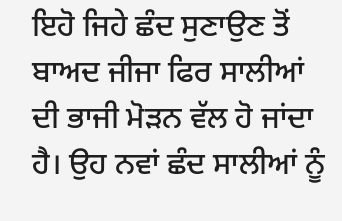ਇਹੋ ਜਿਹੇ ਛੰਦ ਸੁਣਾਉਣ ਤੋਂ ਬਾਅਦ ਜੀਜਾ ਫਿਰ ਸਾਲੀਆਂ ਦੀ ਭਾਜੀ ਮੋੜਨ ਵੱਲ ਹੋ ਜਾਂਦਾ ਹੈ। ਉਹ ਨਵਾਂ ਛੰਦ ਸਾਲੀਆਂ ਨੂੰ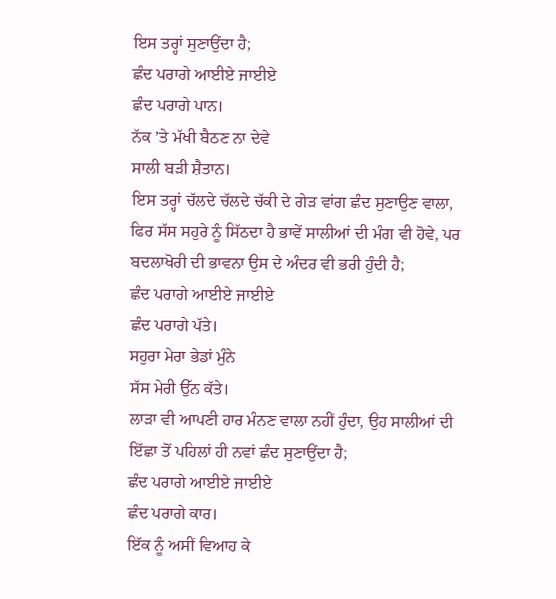ਇਸ ਤਰ੍ਹਾਂ ਸੁਣਾਉਂਦਾ ਹੈ;
ਛੰਦ ਪਰਾਗੇ ਆਈਏ ਜਾਈਏ
ਛੰਦ ਪਰਾਗੇ ਪਾਨ।
ਨੱਕ ’ਤੇ ਮੱਖੀ ਬੈਠਣ ਨਾ ਦੇਵੇ
ਸਾਲੀ ਬੜੀ ਸ਼ੈਤਾਨ।
ਇਸ ਤਰ੍ਹਾਂ ਚੱਲਦੇ ਚੱਲਦੇ ਚੱਕੀ ਦੇ ਗੇੜ ਵਾਂਗ ਛੰਦ ਸੁਣਾਉਣ ਵਾਲਾ, ਫਿਰ ਸੱਸ ਸਹੁਰੇ ਨੂੰ ਸਿੱਠਦਾ ਹੈ ਭਾਵੇਂ ਸਾਲੀਆਂ ਦੀ ਮੰਗ ਵੀ ਹੋਵੇ, ਪਰ ਬਦਲਾਖੋਰੀ ਦੀ ਭਾਵਨਾ ਉਸ ਦੇ ਅੰਦਰ ਵੀ ਭਰੀ ਹੁੰਦੀ ਹੈ;
ਛੰਦ ਪਰਾਗੇ ਆਈਏ ਜਾਈਏ
ਛੰਦ ਪਰਾਗੇ ਪੱਤੇ।
ਸਹੁਰਾ ਮੇਰਾ ਭੇਡਾਂ ਮੁੰਨੇ
ਸੱਸ ਮੇਰੀ ਉੱਨ ਕੱਤੇ।
ਲਾੜਾ ਵੀ ਆਪਣੀ ਹਾਰ ਮੰਨਣ ਵਾਲਾ ਨਹੀਂ ਹੁੰਦਾ, ਉਹ ਸਾਲੀਆਂ ਦੀ ਇੱਛਾ ਤੋਂ ਪਹਿਲਾਂ ਹੀ ਨਵਾਂ ਛੰਦ ਸੁਣਾਉਂਦਾ ਹੈ;
ਛੰਦ ਪਰਾਗੇ ਆਈਏ ਜਾਈਏ
ਛੰਦ ਪਰਾਗੇ ਕਾਰ।
ਇੱਕ ਨੂੰ ਅਸੀਂ ਵਿਆਹ ਕੇ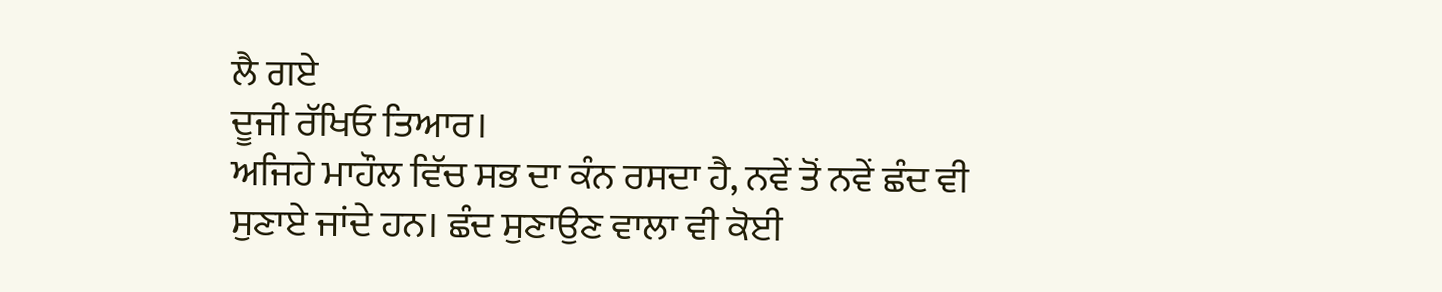ਲੈ ਗਏ
ਦੂਜੀ ਰੱਖਿਓ ਤਿਆਰ।
ਅਜਿਹੇ ਮਾਹੌਲ ਵਿੱਚ ਸਭ ਦਾ ਕੰਨ ਰਸਦਾ ਹੈ, ਨਵੇਂ ਤੋਂ ਨਵੇਂ ਛੰਦ ਵੀ ਸੁਣਾਏ ਜਾਂਦੇ ਹਨ। ਛੰਦ ਸੁਣਾਉਣ ਵਾਲਾ ਵੀ ਕੋਈ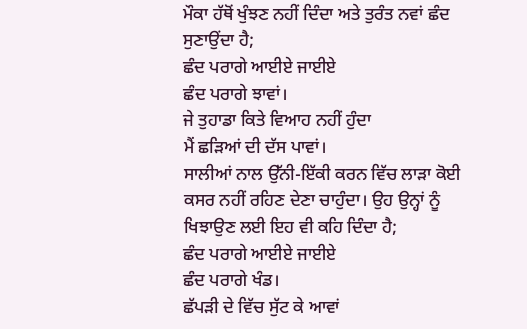ਮੌਕਾ ਹੱਥੋਂ ਖੁੰਝਣ ਨਹੀਂ ਦਿੰਦਾ ਅਤੇ ਤੁਰੰਤ ਨਵਾਂ ਛੰਦ ਸੁਣਾਉਂਦਾ ਹੈ;
ਛੰਦ ਪਰਾਗੇ ਆਈਏ ਜਾਈਏ
ਛੰਦ ਪਰਾਗੇ ਝਾਵਾਂ।
ਜੇ ਤੁਹਾਡਾ ਕਿਤੇ ਵਿਆਹ ਨਹੀਂ ਹੁੰਦਾ
ਮੈਂ ਛੜਿਆਂ ਦੀ ਦੱਸ ਪਾਵਾਂ।
ਸਾਲੀਆਂ ਨਾਲ ਉੱਨੀ-ਇੱਕੀ ਕਰਨ ਵਿੱਚ ਲਾੜਾ ਕੋਈ ਕਸਰ ਨਹੀਂ ਰਹਿਣ ਦੇਣਾ ਚਾਹੁੰਦਾ। ਉਹ ਉਨ੍ਹਾਂ ਨੂੰ ਖਿਝਾਉਣ ਲਈ ਇਹ ਵੀ ਕਹਿ ਦਿੰਦਾ ਹੈ;
ਛੰਦ ਪਰਾਗੇ ਆਈਏ ਜਾਈਏ
ਛੰਦ ਪਰਾਗੇ ਖੰਡ।
ਛੱਪੜੀ ਦੇ ਵਿੱਚ ਸੁੱਟ ਕੇ ਆਵਾਂ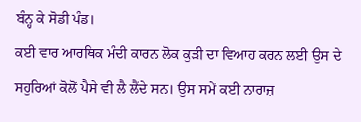ਬੰਨ੍ਹ ਕੇ ਸੋਡੀ ਪੰਡ।
ਕਈ ਵਾਰ ਆਰਥਿਕ ਮੰਦੀ ਕਾਰਨ ਲੋਕ ਕੁੜੀ ਦਾ ਵਿਆਹ ਕਰਨ ਲਈ ਉਸ ਦੇ ਸਹੁਰਿਆਂ ਕੋਲੋਂ ਪੈਸੇ ਵੀ ਲੈ ਲੈਂਦੇ ਸਨ। ਉਸ ਸਮੇਂ ਕਈ ਨਾਰਾਜ਼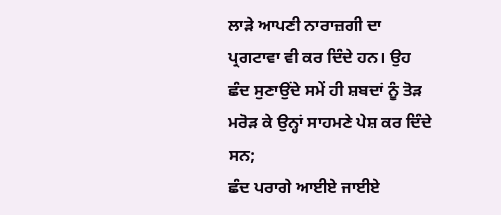ਲਾੜੇ ਆਪਣੀ ਨਾਰਾਜ਼ਗੀ ਦਾ ਪ੍ਰਗਟਾਵਾ ਵੀ ਕਰ ਦਿੰਦੇ ਹਨ। ਉਹ ਛੰਦ ਸੁਣਾਉਂਦੇ ਸਮੇਂ ਹੀ ਸ਼ਬਦਾਂ ਨੂੰ ਤੋੜ ਮਰੋੜ ਕੇ ਉਨ੍ਹਾਂ ਸਾਹਮਣੇ ਪੇਸ਼ ਕਰ ਦਿੰਦੇ ਸਨ;
ਛੰਦ ਪਰਾਗੇ ਆਈਏ ਜਾਈਏ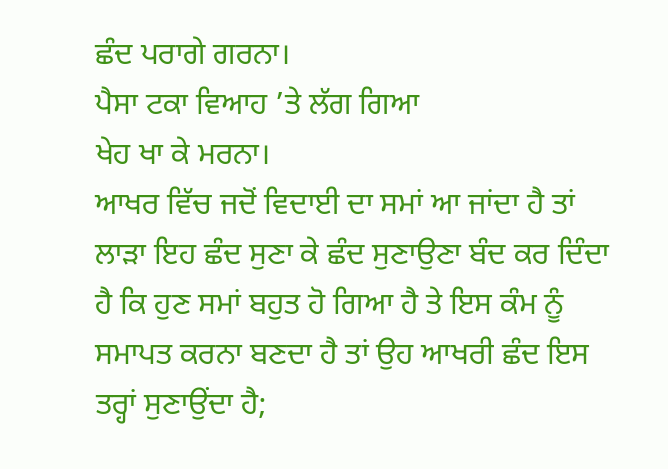ਛੰਦ ਪਰਾਗੇ ਗਰਨਾ।
ਪੈਸਾ ਟਕਾ ਵਿਆਹ ’ਤੇ ਲੱਗ ਗਿਆ
ਖੇਹ ਖਾ ਕੇ ਮਰਨਾ।
ਆਖਰ ਵਿੱਚ ਜਦੋਂ ਵਿਦਾਈ ਦਾ ਸਮਾਂ ਆ ਜਾਂਦਾ ਹੈ ਤਾਂ ਲਾੜਾ ਇਹ ਛੰਦ ਸੁਣਾ ਕੇ ਛੰਦ ਸੁਣਾਉਣਾ ਬੰਦ ਕਰ ਦਿੰਦਾ ਹੈ ਕਿ ਹੁਣ ਸਮਾਂ ਬਹੁਤ ਹੋ ਗਿਆ ਹੈ ਤੇ ਇਸ ਕੰਮ ਨੂੰ ਸਮਾਪਤ ਕਰਨਾ ਬਣਦਾ ਹੈ ਤਾਂ ਉਹ ਆਖਰੀ ਛੰਦ ਇਸ ਤਰ੍ਹਾਂ ਸੁਣਾਉਂਦਾ ਹੈ;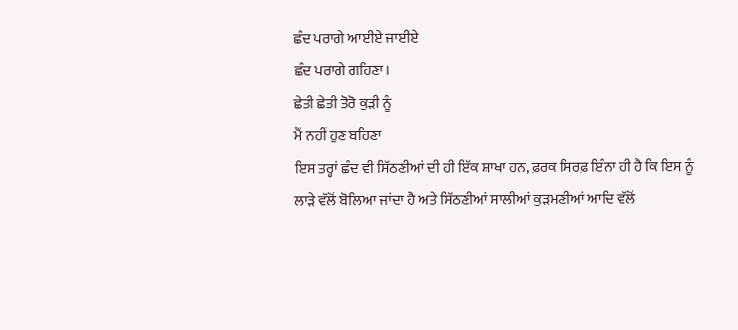ਛੰਦ ਪਰਾਗੇ ਆਈਏ ਜਾਈਏ
ਛੰਦ ਪਰਾਗੇ ਗਹਿਣਾ।
ਛੇਤੀ ਛੇਤੀ ਤੋਰੋ ਕੁੜੀ ਨੂੰ
ਮੈਂ ਨਹੀਂ ਹੁਣ ਬਹਿਣਾ
ਇਸ ਤਰ੍ਹਾਂ ਛੰਦ ਵੀ ਸਿੱਠਣੀਆਂ ਦੀ ਹੀ ਇੱਕ ਸ਼ਾਖਾ ਹਨ, ਫ਼ਰਕ ਸਿਰਫ਼ ਇੰਨਾ ਹੀ ਹੈ ਕਿ ਇਸ ਨੂੰ ਲਾੜੇ ਵੱਲੋਂ ਬੋਲਿਆ ਜਾਂਦਾ ਹੈ ਅਤੇ ਸਿੱਠਣੀਆਂ ਸਾਲੀਆਂ ਕੁੜਮਣੀਆਂ ਆਦਿ ਵੱਲੋਂ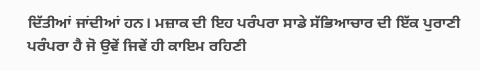ਦਿੱਤੀਆਂ ਜਾਂਦੀਆਂ ਹਨ। ਮਜ਼ਾਕ ਦੀ ਇਹ ਪਰੰਪਰਾ ਸਾਡੇ ਸੱਭਿਆਚਾਰ ਦੀ ਇੱਕ ਪੁਰਾਣੀ ਪਰੰਪਰਾ ਹੈ ਜੋ ਉਵੇਂ ਜਿਵੇਂ ਹੀ ਕਾਇਮ ਰਹਿਣੀ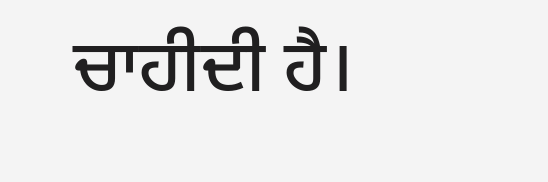ਚਾਹੀਦੀ ਹੈ।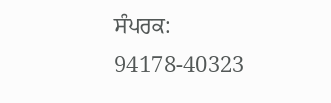ਸੰਪਰਕ: 94178-40323